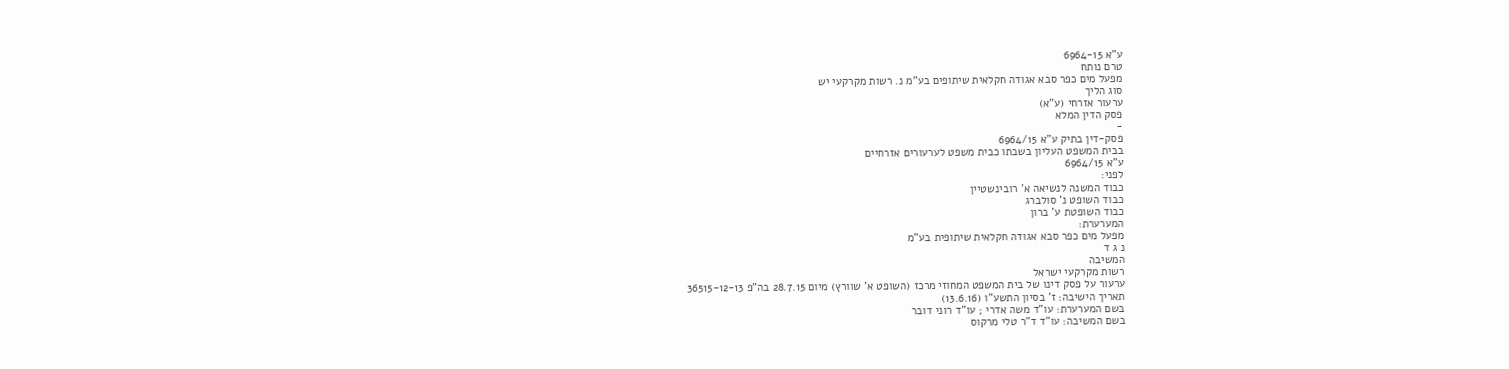ע"א 6964-15
טרם נותח
מפעל מים כפר סבא אגודה חקלאית שיתופים בע"מ נ. רשות מקרקעי יש
סוג הליך
ערעור אזרחי (ע"א)
פסק הדין המלא
-
פסק-דין בתיק ע"א 6964/15
בבית המשפט העליון בשבתו כבית משפט לערעורים אזרחיים
ע"א 6964/15
לפני:
כבוד המשנה לנשיאה א' רובינשטיין
כבוד השופט נ' סולברג
כבוד השופטת ע' ברון
המערערת:
מפעל מים כפר סבא אגודה חקלאית שיתופית בע"מ
נ ג ד
המשיבה
רשות מקרקעי ישראל
ערעור על פסק דינו של בית המשפט המחוזי מרכז (השופט א' שוורץ) מיום 28.7.15 בה"פ 36515-12-13
תאריך הישיבה: ז' בסיון התשע"ו (13.6.16)
בשם המערערת: עו"ד משה אדרי ; עו"ד רוני דובר
בשם המשיבה: עו"ד ד"ר טלי מרקוס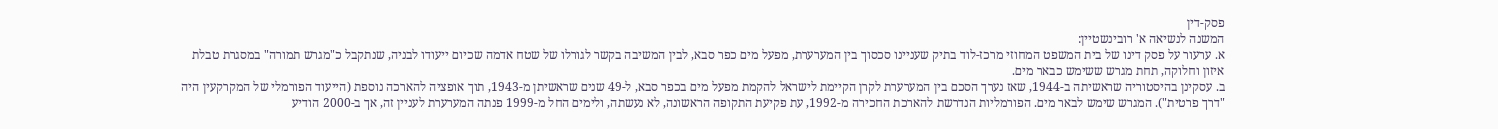פסק-דין
המשנה לנשיאה א' רובינשטיין:
א. ערעור על פסק דינו של בית המשפט המחוזי מרכז-לוד בתיק שעניינו סכסוך בין המערערת, מפעל מים כפר סבא, לבין המשיבה בקשר לגורלו של שטח אדמה שכיום ייעודו לבניה, שנתקבל כ"מגרש תמורה" במסגרת טבלת איזון וחלוקה, תחת מגרש ששימש כבאר מים.
ב. עסקינן בהיסטוריה שראשיתה ב-1944, שאז נערך הסכם בין המערערת לקרן הקיימת לישראל להקמת מפעל מים בכפר סבא, ל-49 שנים שראשיתן מ-1943, תוך אופציה להארכה נוספת (הייעוד הפורמלי של המקרקעין היה "דרך פרטית"). המגרש שימש לבאר מים. הפורמליות הנדרשת להארכת החכירה מ-1992, עת פקיעת התקופה הראשונה, לא נעשתה, ולימים החל מ-1999 פנתה המערערת לעניין זה, אך ב-2000 הודיע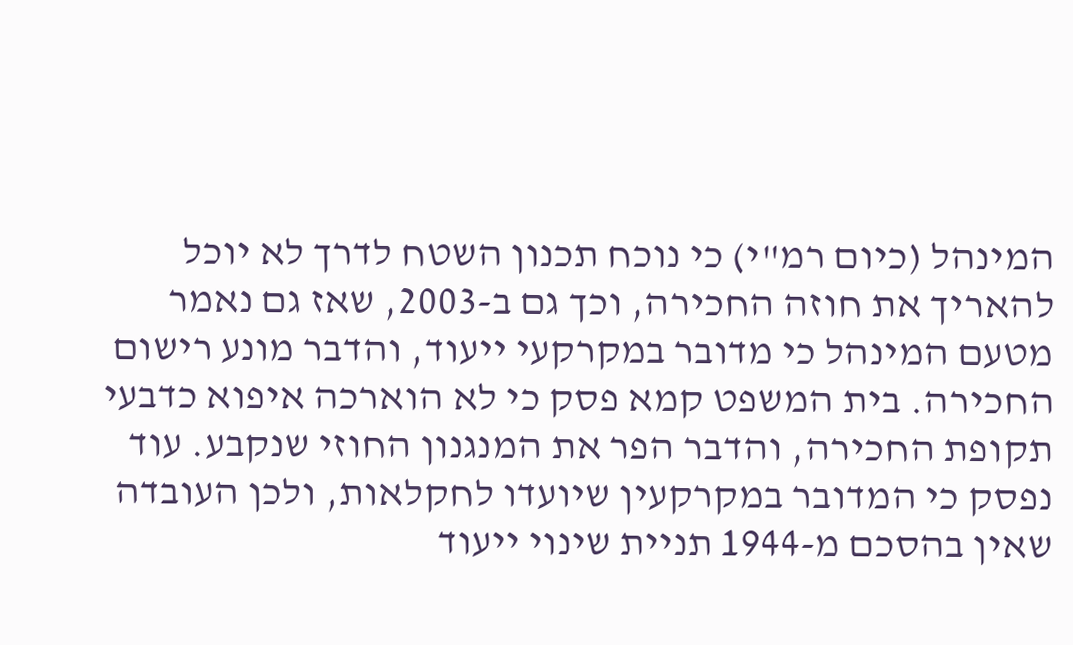המינהל (כיום רמ"י) כי נוכח תכנון השטח לדרך לא יוכל להאריך את חוזה החכירה, וכך גם ב-2003, שאז גם נאמר מטעם המינהל כי מדובר במקרקעי ייעוד, והדבר מונע רישום החכירה. בית המשפט קמא פסק כי לא הוארכה איפוא כדבעי תקופת החכירה, והדבר הפר את המנגנון החוזי שנקבע. עוד נפסק כי המדובר במקרקעין שיועדו לחקלאות, ולכן העובדה שאין בהסכם מ-1944 תניית שינוי ייעוד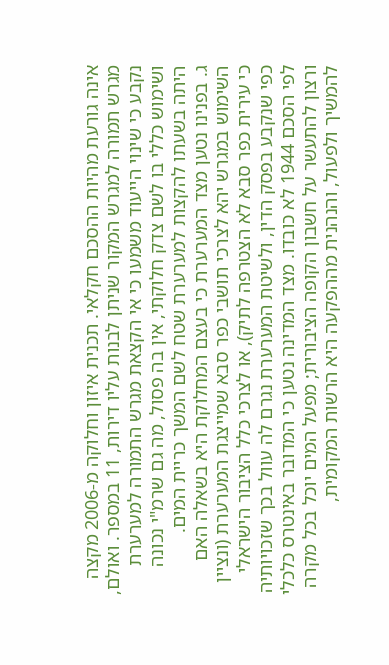אינה גורעת מהיות ההסכם חקלאי. תכנית איזון וחלוקה מ-2006 מקצה מגרש תמורה למגרש המקור שניתן לבנות עליו דירות, 11 במספר. ואולם, נקבע כי שינוי הייעוד משמעו כי אי הקצאת מגרש התמורה למערערת ושימוש כללי בו לשם צדק חלוקתי, אין בה פסול, מה גם שרמ"י נכונה היתה בשעתו להקצות למערערת שטח לשם המשך כריית המים.
ג. בפנינו נטען מצד המערערת כי בעצם המחלוקת היא בשאלה האם השימוש במגרש יהא לצרכי תושבי כפר סבא שמייצגת המערערת (ונציין כי עירית כפר סבא לא הצטרפה לתיק), או לצרכי כלל הציבור הישראלי כפי שנקבע בפסק הדין, ולשיטת המערערת נגרם לה עוול בכך שזכויותיה לפי הסכם 1944 לא כובדו. מצד המדינה נטען כי המדובר באינטרס כלכלי ורצון להתעשר על חשבון הקופה הציבורית; מפעל המים יוכל בכל מקרה להמשיך ולפעול, והנהנית מההפקעה היא הרשות המקומית,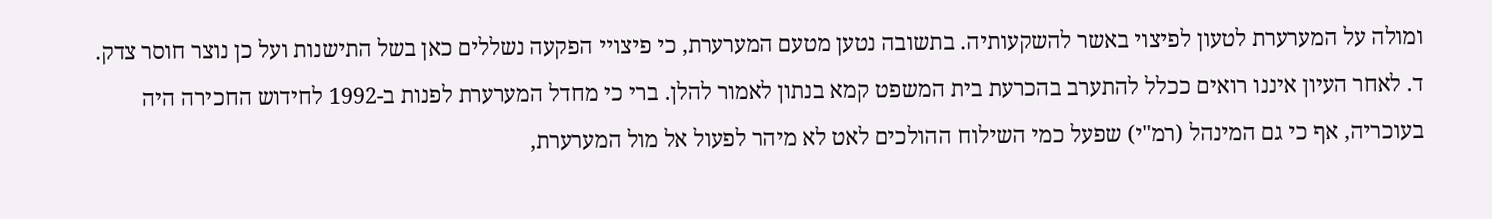ומולה על המערערת לטעון לפיצוי באשר להשקעותיה. בתשובה נטען מטעם המערערת, כי פיצויי הפקעה נשללים כאן בשל התישנות ועל כן נוצר חוסר צדק.
ד. לאחר העיון איננו רואים ככלל להתערב בהכרעת בית המשפט קמא בנתון לאמור להלן. ברי כי מחדל המערערת לפנות ב-1992 לחידוש החכירה היה בעוכריה, אף כי גם המינהל (רמ"י) שפעל כמי השילוח ההולכים לאט לא מיהר לפעול אל מול המערערת,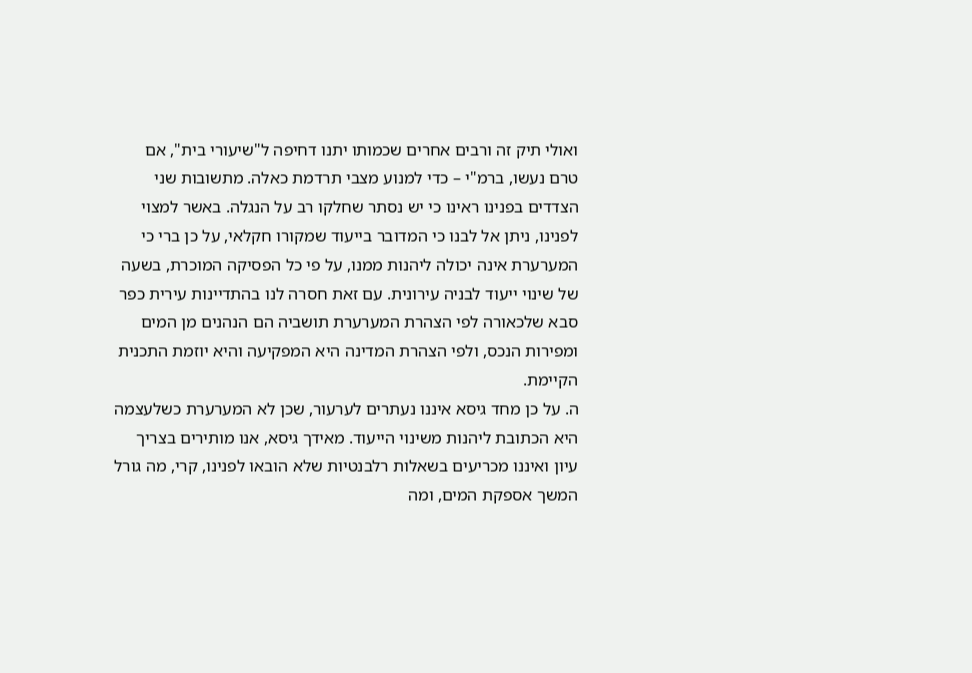ואולי תיק זה ורבים אחרים שכמותו יתנו דחיפה ל"שיעורי בית", אם טרם נעשו, ברמ"י – כדי למנוע מצבי תרדמת כאלה. מתשובות שני הצדדים בפנינו ראינו כי יש נסתר שחלקו רב על הנגלה. באשר למצוי לפנינו, ניתן אל לבנו כי המדובר בייעוד שמקורו חקלאי, על כן ברי כי המערערת אינה יכולה ליהנות ממנו, על פי כל הפסיקה המוכרת, בשעה של שינוי ייעוד לבניה עירונית. עם זאת חסרה לנו בהתדיינות עירית כפר סבא שלכאורה לפי הצהרת המערערת תושביה הם הנהנים מן המים ומפירות הנכס, ולפי הצהרת המדינה היא המפקיעה והיא יוזמת התכנית הקיימת.
ה. על כן מחד גיסא איננו נעתרים לערעור, שכן לא המערערת כשלעצמה היא הכתובת ליהנות משינוי הייעוד. מאידך גיסא, אנו מותירים בצריך עיון ואיננו מכריעים בשאלות רלבנטיות שלא הובאו לפנינו, קרי, מה גורל המשך אספקת המים, ומה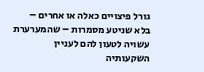גורל פיצויים כאלה או אחרים – בלא שניטע מסמרות – שהמערערת עשויה לטעון להם לעניין השקעותיה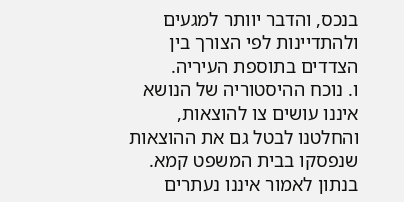בנכס, והדבר יוותר למגעים ולהתדיינות לפי הצורך בין הצדדים בתוספת העיריה.
ו. נוכח ההיסטוריה של הנושא איננו עושים צו להוצאות, והחלטנו לבטל גם את ההוצאות שנפסקו בבית המשפט קמא. בנתון לאמור איננו נעתרים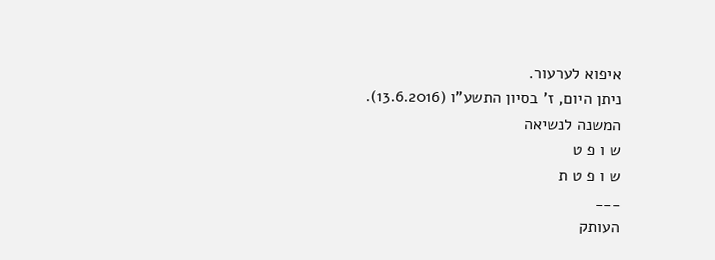איפוא לערעור.
ניתן היום, ז' בסיון התשע"ו (13.6.2016).
המשנה לנשיאה
ש ו פ ט
ש ו פ ט ת
___
העותק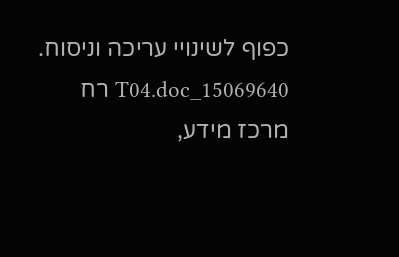כפוף לשינויי עריכה וניסוח. 15069640_T04.doc רח
מרכז מידע,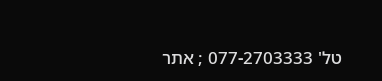טל' 077-2703333 ; אתר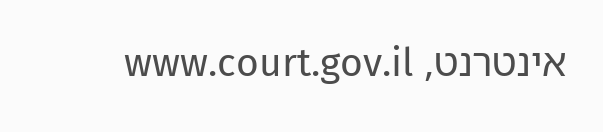אינטרנט, www.court.gov.il